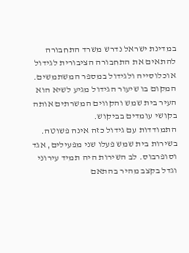במדינת ישראל נדרש משרד התחבורה להתאים את התחבורה הציבורית לגידול אוכלוסייה ולגידול במספר המשתמשים. המקום בו שיעור הגידול מגיע לשיא הוא העיר בית שמש והקווים המשרתים אותה בקושי עומדים בביקוש.
התמודדות עם גידול כזה אינה פשוטה. בשירות בית שמש פעלו שני מפעילים, אגד וסופרבוס. לב השירות היה תמיד עירוני וגדל בקצב מהיר בהתאם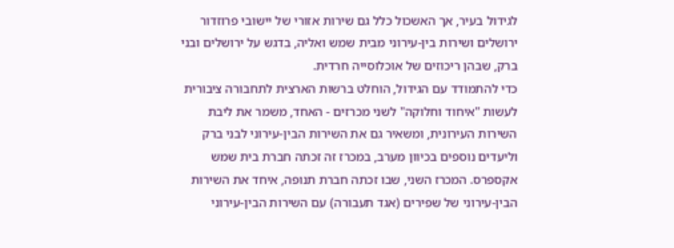לגידול בעיר, אך האשכול כלל גם שירות אזורי של יישובי פרוזדור ירושלים ושירות בין-עירוני מבית שמש ואליה, בדגש על ירושלים ובני ברק, שבהן ריכוזים של אוכלוסייה חרדית.
כדי להתמודד עם הגידול, הוחלט ברשות הארצית לתחבורה ציבורית לעשות "איחוד וחלוקה" לשני מכרזים - האחד, משמר את ליבת השירות העירונית, ומשאיר גם את השירות הבין-עירוני לבני ברק וליעדים נוספים בכיוון מערב, במכרז זה זכתה חברת בית שמש אקספרס. המכרז השני, שבו זכתה חברת תנופה, איחד את השירות הבין-עירוני של שפירים (אגד תעבורה) עם השירות הבין-עירוני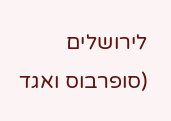לירושלים (סופרבוס ואגד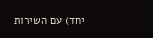יחד) עם השירות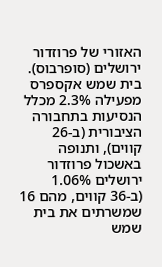האזורי של פרוזדור ירושלים (סופרבוס). בית שמש אקספרס מפעילה 2.3% מכלל הנסיעות בתחבורה הציבורית (ב-26 קווים), ותנופה באשכול פרוזדור ירושלים 1.06% (ב-36 קווים, מהם 16 שמשרתים את בית שמש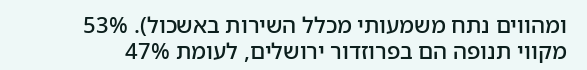ומהווים נתח משמעותי מכלל השירות באשכול). 53% מקווי תנופה הם בפרוזדור ירושלים, לעומת 47%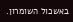באשכול השומרון.